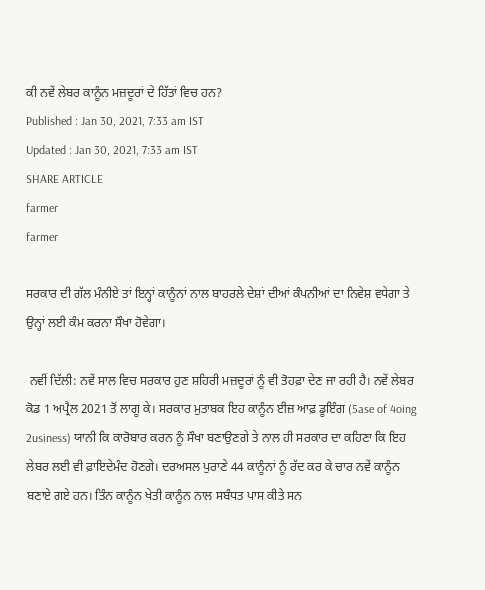ਕੀ ਨਵੇਂ ਲੇਬਰ ਕਾਨੂੰਨ ਮਜ਼ਦੂਰਾਂ ਦੇ ਹਿੱਤਾਂ ਵਿਚ ਹਨ?
Published : Jan 30, 2021, 7:33 am IST
Updated : Jan 30, 2021, 7:33 am IST
SHARE ARTICLE
farmer
farmer

ਸਰਕਾਰ ਦੀ ਗੱਲ ਮੰਨੀਏ ਤਾਂ ਇਨ੍ਹਾਂ ਕਾਨੂੰਨਾਂ ਨਾਲ ਬਾਹਰਲੇ ਦੇਸ਼ਾਂ ਦੀਆਂ ਕੰਪਨੀਆਂ ਦਾ ਨਿਵੇਸ਼ ਵਧੇਗਾ ਤੇ ਉਨ੍ਹਾਂ ਲਈ ਕੰਮ ਕਰਨਾ ਸੌਖਾ ਹੋਵੇਗਾ।

 ਨਵੀਂ ਦਿੱਲੀ: ਨਵੇਂ ਸਾਲ ਵਿਚ ਸਰਕਾਰ ਹੁਣ ਸ਼ਹਿਰੀ ਮਜ਼ਦੂਰਾਂ ਨੂੰ ਵੀ ਤੋਹਫ਼ਾ ਦੇਣ ਜਾ ਰਹੀ ਹੈ। ਨਵੇਂ ਲੇਬਰ ਕੋਡ 1 ਅਪ੍ਰੈਲ 2021 ਤੋਂ ਲਾਗੂ ਕੇ। ਸਰਕਾਰ ਮੁਤਾਬਕ ਇਹ ਕਾਨੂੰਨ ਈਜ਼ ਆਫ਼ ਡੂਇੰਗ (5ase of 4oing 2usiness) ਯਾਨੀ ਕਿ ਕਾਰੋਬਾਰ ਕਰਨ ਨੂੰ ਸੌਖਾ ਬਣਾਉਣਗੇ ਤੇ ਨਾਲ ਹੀ ਸਰਕਾਰ ਦਾ ਕਹਿਣਾ ਕਿ ਇਹ ਲੇਬਰ ਲਈ ਵੀ ਫ਼ਾਇਦੇਮੰਦ ਹੋਣਗੇ। ਦਰਅਸਲ ਪੁਰਾਣੇ 44 ਕਾਨੂੰਨਾਂ ਨੂੰ ਰੱਦ ਕਰ ਕੇ ਚਾਰ ਨਵੇਂ ਕਾਨੂੰਨ ਬਣਾਏ ਗਏ ਹਨ। ਤਿੰਨ ਕਾਨੂੰਨ ਖੇਤੀ ਕਾਨੂੰਨ ਨਾਲ ਸਬੰਧਤ ਪਾਸ ਕੀਤੇ ਸਨ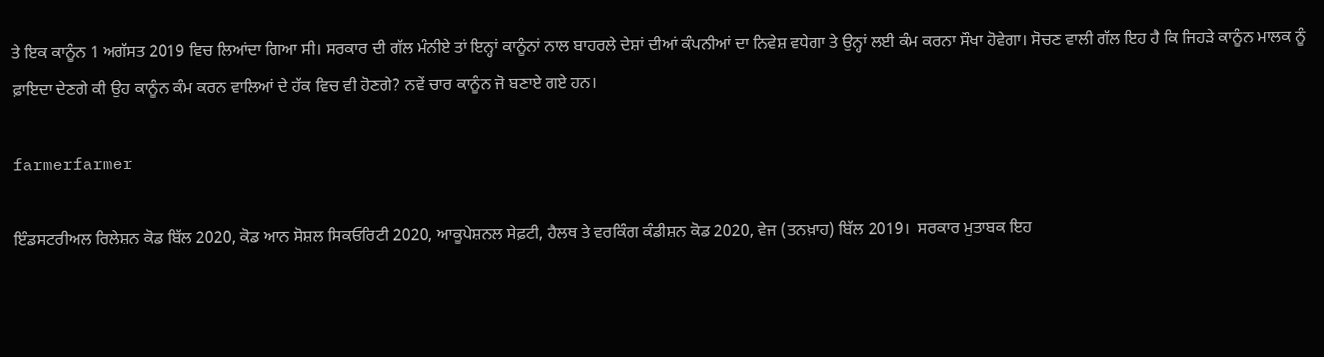ਤੇ ਇਕ ਕਾਨੂੰਨ 1 ਅਗੱਸਤ 2019 ਵਿਚ ਲਿਆਂਦਾ ਗਿਆ ਸੀ। ਸਰਕਾਰ ਦੀ ਗੱਲ ਮੰਨੀਏ ਤਾਂ ਇਨ੍ਹਾਂ ਕਾਨੂੰਨਾਂ ਨਾਲ ਬਾਹਰਲੇ ਦੇਸ਼ਾਂ ਦੀਆਂ ਕੰਪਨੀਆਂ ਦਾ ਨਿਵੇਸ਼ ਵਧੇਗਾ ਤੇ ਉਨ੍ਹਾਂ ਲਈ ਕੰਮ ਕਰਨਾ ਸੌਖਾ ਹੋਵੇਗਾ। ਸੋਚਣ ਵਾਲੀ ਗੱਲ ਇਹ ਹੈ ਕਿ ਜਿਹੜੇ ਕਾਨੂੰਨ ਮਾਲਕ ਨੂੰ ਫ਼ਾਇਦਾ ਦੇਣਗੇ ਕੀ ਉਹ ਕਾਨੂੰਨ ਕੰਮ ਕਰਨ ਵਾਲਿਆਂ ਦੇ ਹੱਕ ਵਿਚ ਵੀ ਹੋਣਗੇ? ਨਵੇਂ ਚਾਰ ਕਾਨੂੰਨ ਜੋ ਬਣਾਏ ਗਏ ਹਨ।

farmerfarmer

ਇੰਡਸਟਰੀਅਲ ਰਿਲੇਸ਼ਨ ਕੋਡ ਬਿੱਲ 2020, ਕੋਡ ਆਨ ਸੋਸ਼ਲ ਸਿਕਓਰਿਟੀ 2020, ਆਕੂਪੇਸ਼ਨਲ ਸੇਫ਼ਟੀ, ਹੈਲਥ ਤੇ ਵਰਕਿੰਗ ਕੰਡੀਸ਼ਨ ਕੋਡ 2020, ਵੇਜ (ਤਨਖ਼ਾਹ) ਬਿੱਲ 2019।  ਸਰਕਾਰ ਮੁਤਾਬਕ ਇਹ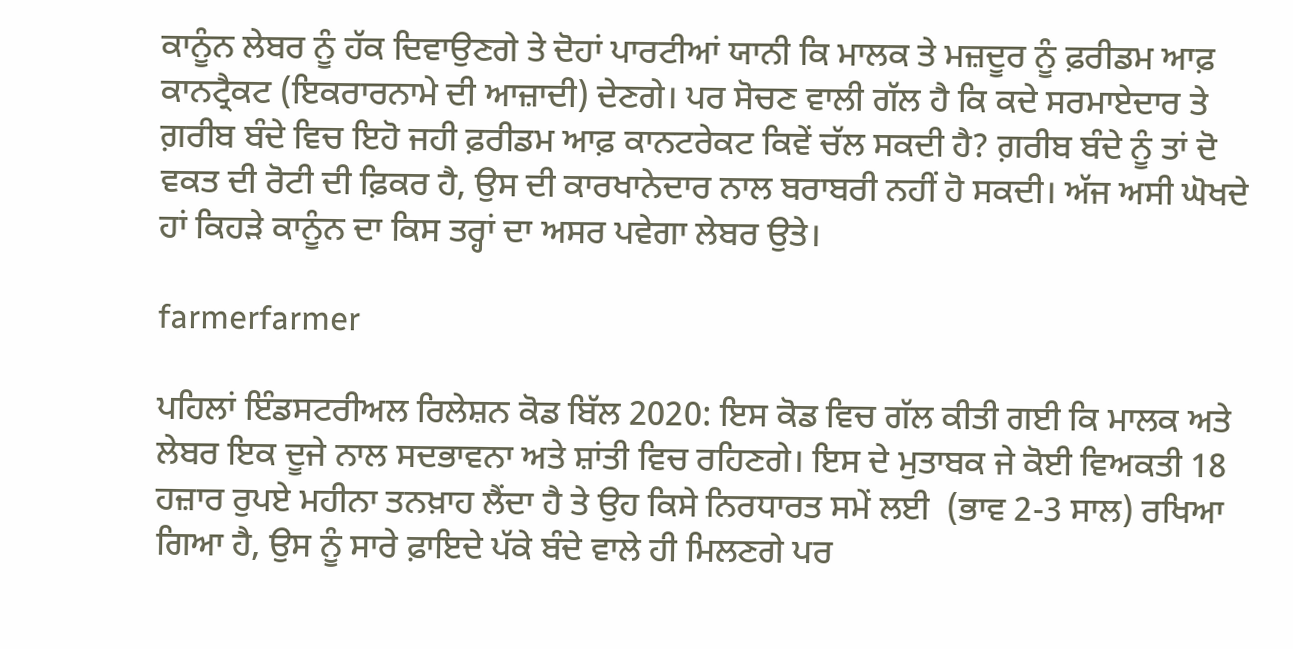ਕਾਨੂੰਨ ਲੇਬਰ ਨੂੰ ਹੱਕ ਦਿਵਾਉਣਗੇ ਤੇ ਦੋਹਾਂ ਪਾਰਟੀਆਂ ਯਾਨੀ ਕਿ ਮਾਲਕ ਤੇ ਮਜ਼ਦੂਰ ਨੂੰ ਫ਼ਰੀਡਮ ਆਫ਼ ਕਾਨਟ੍ਰੈਕਟ (ਇਕਰਾਰਨਾਮੇ ਦੀ ਆਜ਼ਾਦੀ) ਦੇਣਗੇ। ਪਰ ਸੋਚਣ ਵਾਲੀ ਗੱਲ ਹੈ ਕਿ ਕਦੇ ਸਰਮਾਏਦਾਰ ਤੇ ਗ਼ਰੀਬ ਬੰਦੇ ਵਿਚ ਇਹੋ ਜਹੀ ਫ਼ਰੀਡਮ ਆਫ਼ ਕਾਨਟਰੇਕਟ ਕਿਵੇਂ ਚੱਲ ਸਕਦੀ ਹੈ? ਗ਼ਰੀਬ ਬੰਦੇ ਨੂੰ ਤਾਂ ਦੋ ਵਕਤ ਦੀ ਰੋਟੀ ਦੀ ਫ਼ਿਕਰ ਹੈ, ਉਸ ਦੀ ਕਾਰਖਾਨੇਦਾਰ ਨਾਲ ਬਰਾਬਰੀ ਨਹੀਂ ਹੋ ਸਕਦੀ। ਅੱਜ ਅਸੀ ਘੋਖਦੇ ਹਾਂ ਕਿਹੜੇ ਕਾਨੂੰਨ ਦਾ ਕਿਸ ਤਰ੍ਹਾਂ ਦਾ ਅਸਰ ਪਵੇਗਾ ਲੇਬਰ ਉਤੇ।

farmerfarmer

ਪਹਿਲਾਂ ਇੰਡਸਟਰੀਅਲ ਰਿਲੇਸ਼ਨ ਕੋਡ ਬਿੱਲ 2020: ਇਸ ਕੋਡ ਵਿਚ ਗੱਲ ਕੀਤੀ ਗਈ ਕਿ ਮਾਲਕ ਅਤੇ ਲੇਬਰ ਇਕ ਦੂਜੇ ਨਾਲ ਸਦਭਾਵਨਾ ਅਤੇ ਸ਼ਾਂਤੀ ਵਿਚ ਰਹਿਣਗੇ। ਇਸ ਦੇ ਮੁਤਾਬਕ ਜੇ ਕੋਈ ਵਿਅਕਤੀ 18 ਹਜ਼ਾਰ ਰੁਪਏ ਮਹੀਨਾ ਤਨਖ਼ਾਹ ਲੈਂਦਾ ਹੈ ਤੇ ਉਹ ਕਿਸੇ ਨਿਰਧਾਰਤ ਸਮੇਂ ਲਈ  (ਭਾਵ 2-3 ਸਾਲ) ਰਖਿਆ ਗਿਆ ਹੈ, ਉਸ ਨੂੰ ਸਾਰੇ ਫ਼ਾਇਦੇ ਪੱਕੇ ਬੰਦੇ ਵਾਲੇ ਹੀ ਮਿਲਣਗੇ ਪਰ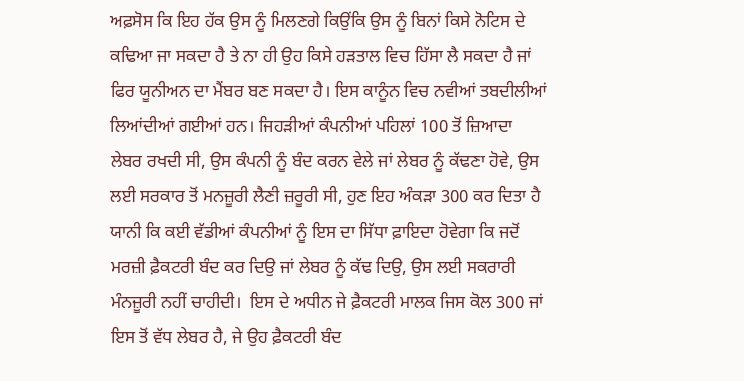ਅਫ਼ਸੋਸ ਕਿ ਇਹ ਹੱਕ ਉਸ ਨੂੰ ਮਿਲਣਗੇ ਕਿਉਂਕਿ ਉਸ ਨੂੰ ਬਿਨਾਂ ਕਿਸੇ ਨੋਟਿਸ ਦੇ ਕਢਿਆ ਜਾ ਸਕਦਾ ਹੈ ਤੇ ਨਾ ਹੀ ਉਹ ਕਿਸੇ ਹੜਤਾਲ ਵਿਚ ਹਿੱਸਾ ਲੈ ਸਕਦਾ ਹੈ ਜਾਂ ਫਿਰ ਯੂਨੀਅਨ ਦਾ ਮੈਂਬਰ ਬਣ ਸਕਦਾ ਹੈ। ਇਸ ਕਾਨੂੰਨ ਵਿਚ ਨਵੀਆਂ ਤਬਦੀਲੀਆਂ ਲਿਆਂਦੀਆਂ ਗਈਆਂ ਹਨ। ਜਿਹੜੀਆਂ ਕੰਪਨੀਆਂ ਪਹਿਲਾਂ 100 ਤੋਂ ਜ਼ਿਆਦਾ ਲੇਬਰ ਰਖਦੀ ਸੀ, ਉਸ ਕੰਪਨੀ ਨੂੰ ਬੰਦ ਕਰਨ ਵੇਲੇ ਜਾਂ ਲੇਬਰ ਨੂੰ ਕੱਢਣਾ ਹੋਵੇ, ਉਸ ਲਈ ਸਰਕਾਰ ਤੋਂ ਮਨਜ਼ੂਰੀ ਲੈਣੀ ਜ਼ਰੂਰੀ ਸੀ, ਹੁਣ ਇਹ ਅੰਕੜਾ 300 ਕਰ ਦਿਤਾ ਹੈ ਯਾਨੀ ਕਿ ਕਈ ਵੱਡੀਆਂ ਕੰਪਨੀਆਂ ਨੂੰ ਇਸ ਦਾ ਸਿੱਧਾ ਫ਼ਾਇਦਾ ਹੋਵੇਗਾ ਕਿ ਜਦੋਂ ਮਰਜ਼ੀ ਫ਼ੈਕਟਰੀ ਬੰਦ ਕਰ ਦਿਉ ਜਾਂ ਲੇਬਰ ਨੂੰ ਕੱਢ ਦਿਉ, ਉਸ ਲਈ ਸਕਰਾਰੀ ਮੰਨਜ਼ੂਰੀ ਨਹੀਂ ਚਾਹੀਦੀ।  ਇਸ ਦੇ ਅਧੀਨ ਜੇ ਫ਼ੈਕਟਰੀ ਮਾਲਕ ਜਿਸ ਕੋਲ 300 ਜਾਂ ਇਸ ਤੋਂ ਵੱਧ ਲੇਬਰ ਹੈ, ਜੇ ਉਹ ਫ਼ੈਕਟਰੀ ਬੰਦ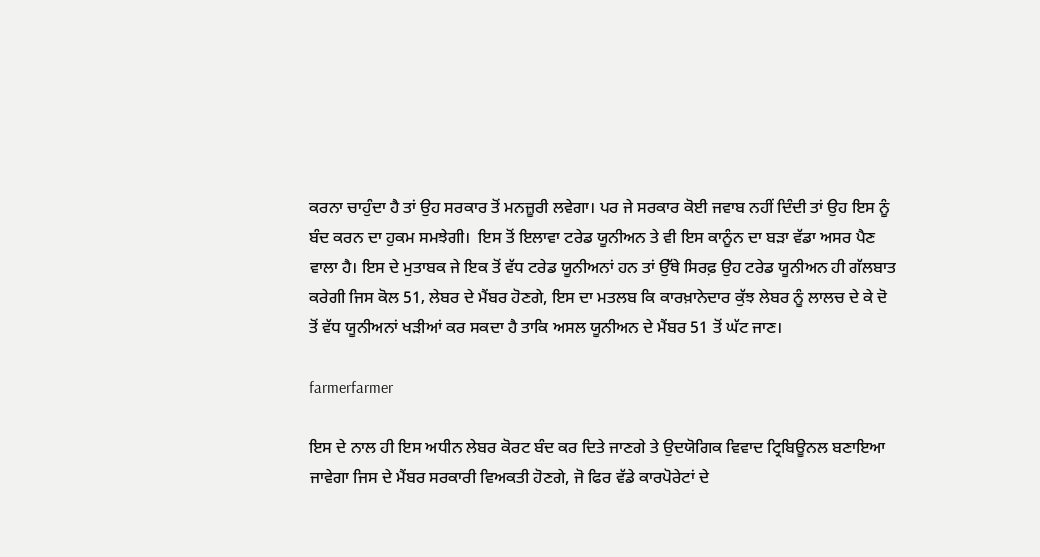ਕਰਨਾ ਚਾਹੁੰਦਾ ਹੈ ਤਾਂ ਉਹ ਸਰਕਾਰ ਤੋਂ ਮਨਜ਼ੂਰੀ ਲਵੇਗਾ। ਪਰ ਜੇ ਸਰਕਾਰ ਕੋਈ ਜਵਾਬ ਨਹੀਂ ਦਿੰਦੀ ਤਾਂ ਉਹ ਇਸ ਨੂੰ ਬੰਦ ਕਰਨ ਦਾ ਹੁਕਮ ਸਮਝੇਗੀ।  ਇਸ ਤੋਂ ਇਲਾਵਾ ਟਰੇਡ ਯੂਨੀਅਨ ਤੇ ਵੀ ਇਸ ਕਾਨੂੰਨ ਦਾ ਬੜਾ ਵੱਡਾ ਅਸਰ ਪੈਣ ਵਾਲਾ ਹੈ। ਇਸ ਦੇ ਮੁਤਾਬਕ ਜੇ ਇਕ ਤੋਂ ਵੱਧ ਟਰੇਡ ਯੂਨੀਅਨਾਂ ਹਨ ਤਾਂ ਉੱਥੇ ਸਿਰਫ਼ ਉਹ ਟਰੇਡ ਯੂਨੀਅਨ ਹੀ ਗੱਲਬਾਤ ਕਰੇਗੀ ਜਿਸ ਕੋਲ 51‚ ਲੇਬਰ ਦੇ ਮੈਂਬਰ ਹੋਣਗੇ, ਇਸ ਦਾ ਮਤਲਬ ਕਿ ਕਾਰਖ਼ਾਨੇਦਾਰ ਕੁੱਝ ਲੇਬਰ ਨੂੰ ਲਾਲਚ ਦੇ ਕੇ ਦੋ ਤੋਂ ਵੱਧ ਯੂਨੀਅਨਾਂ ਖੜੀਆਂ ਕਰ ਸਕਦਾ ਹੈ ਤਾਕਿ ਅਸਲ ਯੂਨੀਅਨ ਦੇ ਮੈਂਬਰ 51 ਤੋਂ ਘੱਟ ਜਾਣ।

farmerfarmer

ਇਸ ਦੇ ਨਾਲ ਹੀ ਇਸ ਅਧੀਨ ਲੇਬਰ ਕੋਰਟ ਬੰਦ ਕਰ ਦਿਤੇ ਜਾਣਗੇ ਤੇ ਉਦਯੋਗਿਕ ਵਿਵਾਦ ਟ੍ਰਿਬਿਊਨਲ ਬਣਾਇਆ ਜਾਵੇਗਾ ਜਿਸ ਦੇ ਮੈਂਬਰ ਸਰਕਾਰੀ ਵਿਅਕਤੀ ਹੋਣਗੇ, ਜੋ ਫਿਰ ਵੱਡੇ ਕਾਰਪੋਰੇਟਾਂ ਦੇ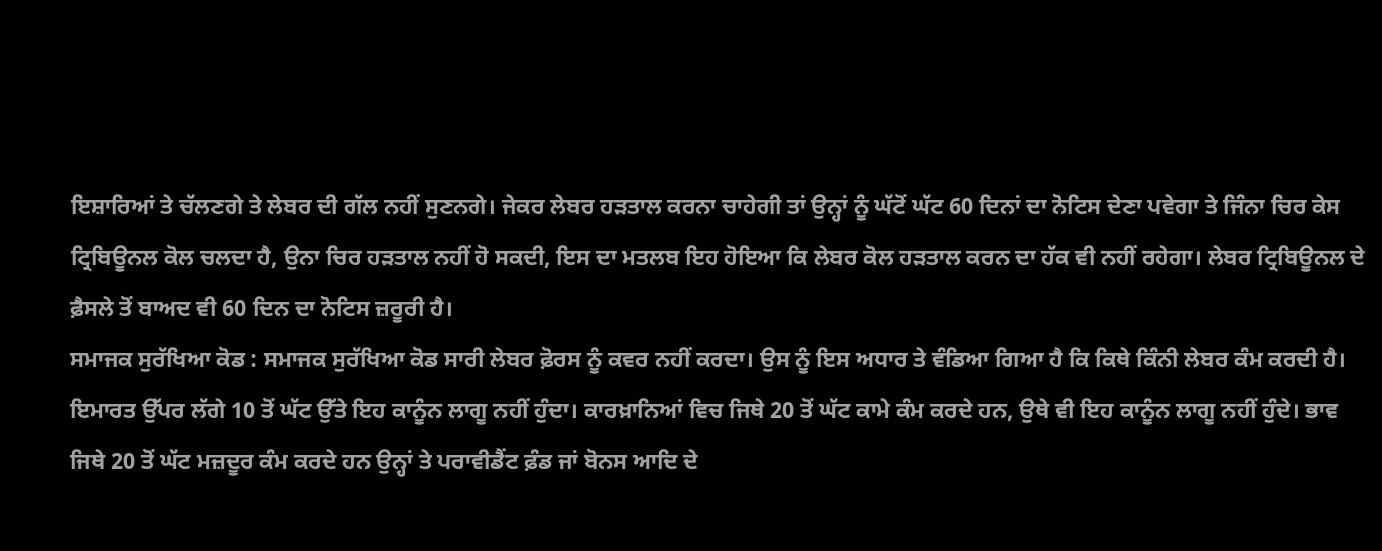ਇਸ਼ਾਰਿਆਂ ਤੇ ਚੱਲਣਗੇ ਤੇ ਲੇਬਰ ਦੀ ਗੱਲ ਨਹੀਂ ਸੁਣਨਗੇ। ਜੇਕਰ ਲੇਬਰ ਹੜਤਾਲ ਕਰਨਾ ਚਾਹੇਗੀ ਤਾਂ ਉਨ੍ਹਾਂ ਨੂੰ ਘੱਟੋਂ ਘੱਟ 60 ਦਿਨਾਂ ਦਾ ਨੋਟਿਸ ਦੇਣਾ ਪਵੇਗਾ ਤੇ ਜਿੰਨਾ ਚਿਰ ਕੇਸ ਟ੍ਰਿਬਿਊਨਲ ਕੋਲ ਚਲਦਾ ਹੈ, ਉਨਾ ਚਿਰ ਹੜਤਾਲ ਨਹੀਂ ਹੋ ਸਕਦੀ, ਇਸ ਦਾ ਮਤਲਬ ਇਹ ਹੋਇਆ ਕਿ ਲੇਬਰ ਕੋਲ ਹੜਤਾਲ ਕਰਨ ਦਾ ਹੱਕ ਵੀ ਨਹੀਂ ਰਹੇਗਾ। ਲੇਬਰ ਟ੍ਰਿਬਿਊਨਲ ਦੇ ਫ਼ੈਸਲੇ ਤੋਂ ਬਾਅਦ ਵੀ 60 ਦਿਨ ਦਾ ਨੋਟਿਸ ਜ਼ਰੂਰੀ ਹੈ।
ਸਮਾਜਕ ਸੁਰੱਖਿਆ ਕੋਡ : ਸਮਾਜਕ ਸੁਰੱਖਿਆ ਕੋਡ ਸਾਰੀ ਲੇਬਰ ਫ਼ੋਰਸ ਨੂੰ ਕਵਰ ਨਹੀਂ ਕਰਦਾ। ਉਸ ਨੂੰ ਇਸ ਅਧਾਰ ਤੇ ਵੰਡਿਆ ਗਿਆ ਹੈ ਕਿ ਕਿਥੇ ਕਿੰਨੀ ਲੇਬਰ ਕੰਮ ਕਰਦੀ ਹੈ। ਇਮਾਰਤ ਉੱਪਰ ਲੱਗੇ 10 ਤੋਂ ਘੱਟ ਉੱਤੇ ਇਹ ਕਾਨੂੰਨ ਲਾਗੂ ਨਹੀਂ ਹੁੰਦਾ। ਕਾਰਖ਼ਾਨਿਆਂ ਵਿਚ ਜਿਥੇ 20 ਤੋਂ ਘੱਟ ਕਾਮੇ ਕੰਮ ਕਰਦੇ ਹਨ, ਉਥੇ ਵੀ ਇਹ ਕਾਨੂੰਨ ਲਾਗੂ ਨਹੀਂ ਹੁੰਦੇ। ਭਾਵ ਜਿਥੇ 20 ਤੋਂ ਘੱਟ ਮਜ਼ਦੂਰ ਕੰਮ ਕਰਦੇ ਹਨ ਉਨ੍ਹਾਂ ਤੇ ਪਰਾਵੀਡੈਂਟ ਫ਼ੰਡ ਜਾਂ ਬੋਨਸ ਆਦਿ ਦੇ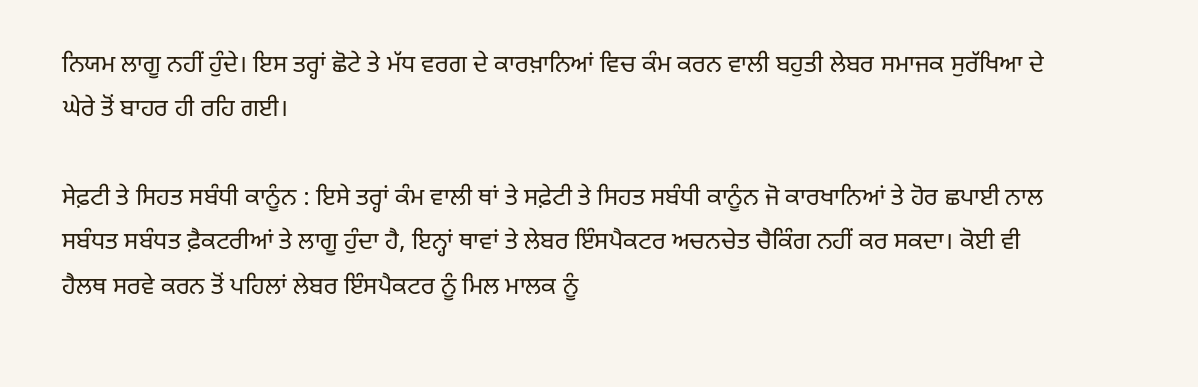ਨਿਯਮ ਲਾਗੂ ਨਹੀਂ ਹੁੰਦੇ। ਇਸ ਤਰ੍ਹਾਂ ਛੋਟੇ ਤੇ ਮੱਧ ਵਰਗ ਦੇ ਕਾਰਖ਼ਾਨਿਆਂ ਵਿਚ ਕੰਮ ਕਰਨ ਵਾਲੀ ਬਹੁਤੀ ਲੇਬਰ ਸਮਾਜਕ ਸੁਰੱਖਿਆ ਦੇ ਘੇਰੇ ਤੋਂ ਬਾਹਰ ਹੀ ਰਹਿ ਗਈ।

ਸੇਫ਼ਟੀ ਤੇ ਸਿਹਤ ਸਬੰਧੀ ਕਾਨੂੰਨ : ਇਸੇ ਤਰ੍ਹਾਂ ਕੰਮ ਵਾਲੀ ਥਾਂ ਤੇ ਸਫ਼ੇਟੀ ਤੇ ਸਿਹਤ ਸਬੰਧੀ ਕਾਨੂੰਨ ਜੋ ਕਾਰਖਾਨਿਆਂ ਤੇ ਹੋਰ ਛਪਾਈ ਨਾਲ ਸਬੰਧਤ ਸਬੰਧਤ ਫ਼ੈਕਟਰੀਆਂ ਤੇ ਲਾਗੂ ਹੁੰਦਾ ਹੈ, ਇਨ੍ਹਾਂ ਥਾਵਾਂ ਤੇ ਲੇਬਰ ਇੰਸਪੈਕਟਰ ਅਚਨਚੇਤ ਚੈਕਿੰਗ ਨਹੀਂ ਕਰ ਸਕਦਾ। ਕੋਈ ਵੀ ਹੈਲਥ ਸਰਵੇ ਕਰਨ ਤੋਂ ਪਹਿਲਾਂ ਲੇਬਰ ਇੰਸਪੈਕਟਰ ਨੂੰ ਮਿਲ ਮਾਲਕ ਨੂੰ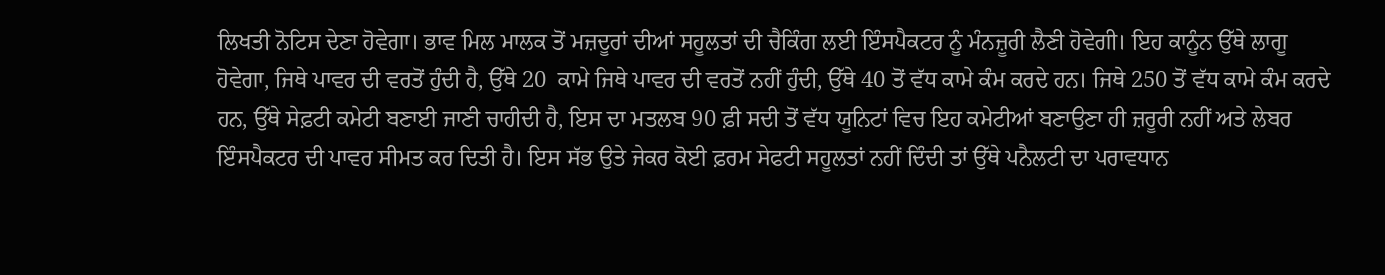ਲਿਖਤੀ ਨੋਟਿਸ ਦੇਣਾ ਹੋਵੇਗਾ। ਭਾਵ ਮਿਲ ਮਾਲਕ ਤੋਂ ਮਜ਼ਦੂਰਾਂ ਦੀਆਂ ਸਹੂਲਤਾਂ ਦੀ ਚੈਕਿੰਗ ਲਈ ਇੰਸਪੈਕਟਰ ਨੂੰ ਮੰਨਜ਼ੂਰੀ ਲੈਣੀ ਹੋਵੇਗੀ। ਇਹ ਕਾਨੂੰਨ ਉੱਥੇ ਲਾਗੂ ਹੋਵੇਗਾ, ਜਿਥੇ ਪਾਵਰ ਦੀ ਵਰਤੋਂ ਹੁੰਦੀ ਹੈ, ਉੱਥੇ 20  ਕਾਮੇ ਜਿਥੇ ਪਾਵਰ ਦੀ ਵਰਤੋਂ ਨਹੀਂ ਹੁੰਦੀ, ਉੱਥੇ 40 ਤੋਂ ਵੱਧ ਕਾਮੇ ਕੰਮ ਕਰਦੇ ਹਨ। ਜਿਥੇ 250 ਤੋਂ ਵੱਧ ਕਾਮੇ ਕੰਮ ਕਰਦੇ ਹਨ, ਉੱਥੇ ਸੇਫ਼ਟੀ ਕਮੇਟੀ ਬਣਾਈ ਜਾਣੀ ਚਾਹੀਦੀ ਹੈ, ਇਸ ਦਾ ਮਤਲਬ 90 ਫ਼ੀ ਸਦੀ ਤੋਂ ਵੱਧ ਯੂਨਿਟਾਂ ਵਿਚ ਇਹ ਕਮੇਟੀਆਂ ਬਣਾਉਣਾ ਹੀ ਜ਼ਰੂਰੀ ਨਹੀਂ ਅਤੇ ਲੇਬਰ ਇੰਸਪੈਕਟਰ ਦੀ ਪਾਵਰ ਸੀਮਤ ਕਰ ਦਿਤੀ ਹੈ। ਇਸ ਸੱਭ ਉਤੇ ਜੇਕਰ ਕੋਈ ਫ਼ਰਮ ਸੇਫਟੀ ਸਹੂਲਤਾਂ ਨਹੀਂ ਦਿੰਦੀ ਤਾਂ ਉੱਥੇ ਪਨੈਲਟੀ ਦਾ ਪਰਾਵਧਾਨ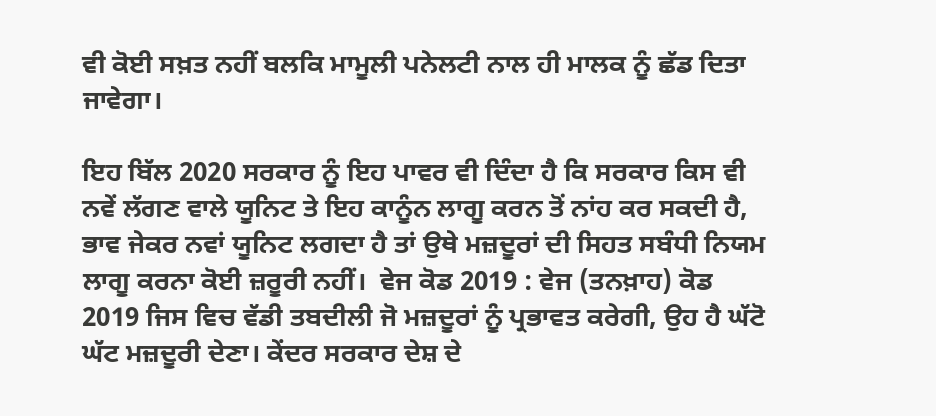ਵੀ ਕੋਈ ਸਖ਼ਤ ਨਹੀਂ ਬਲਕਿ ਮਾਮੂਲੀ ਪਨੇਲਟੀ ਨਾਲ ਹੀ ਮਾਲਕ ਨੂੰ ਛੱਡ ਦਿਤਾ ਜਾਵੇਗਾ।

ਇਹ ਬਿੱਲ 2020 ਸਰਕਾਰ ਨੂੰ ਇਹ ਪਾਵਰ ਵੀ ਦਿੰਦਾ ਹੈ ਕਿ ਸਰਕਾਰ ਕਿਸ ਵੀ ਨਵੇਂ ਲੱਗਣ ਵਾਲੇ ਯੂਨਿਟ ਤੇ ਇਹ ਕਾਨੂੰਨ ਲਾਗੂ ਕਰਨ ਤੋਂ ਨਾਂਹ ਕਰ ਸਕਦੀ ਹੈ, ਭਾਵ ਜੇਕਰ ਨਵਾਂ ਯੂਨਿਟ ਲਗਦਾ ਹੈ ਤਾਂ ਉਥੇ ਮਜ਼ਦੂਰਾਂ ਦੀ ਸਿਹਤ ਸਬੰਧੀ ਨਿਯਮ ਲਾਗੂ ਕਰਨਾ ਕੋਈ ਜ਼ਰੂਰੀ ਨਹੀਂ।  ਵੇਜ ਕੋਡ 2019 : ਵੇਜ (ਤਨਖ਼ਾਹ) ਕੋਡ 2019 ਜਿਸ ਵਿਚ ਵੱਡੀ ਤਬਦੀਲੀ ਜੋ ਮਜ਼ਦੂਰਾਂ ਨੂੰ ਪ੍ਰਭਾਵਤ ਕਰੇਗੀ, ਉਹ ਹੈ ਘੱਟੋ ਘੱਟ ਮਜ਼ਦੂਰੀ ਦੇਣਾ। ਕੇਂਦਰ ਸਰਕਾਰ ਦੇਸ਼ ਦੇ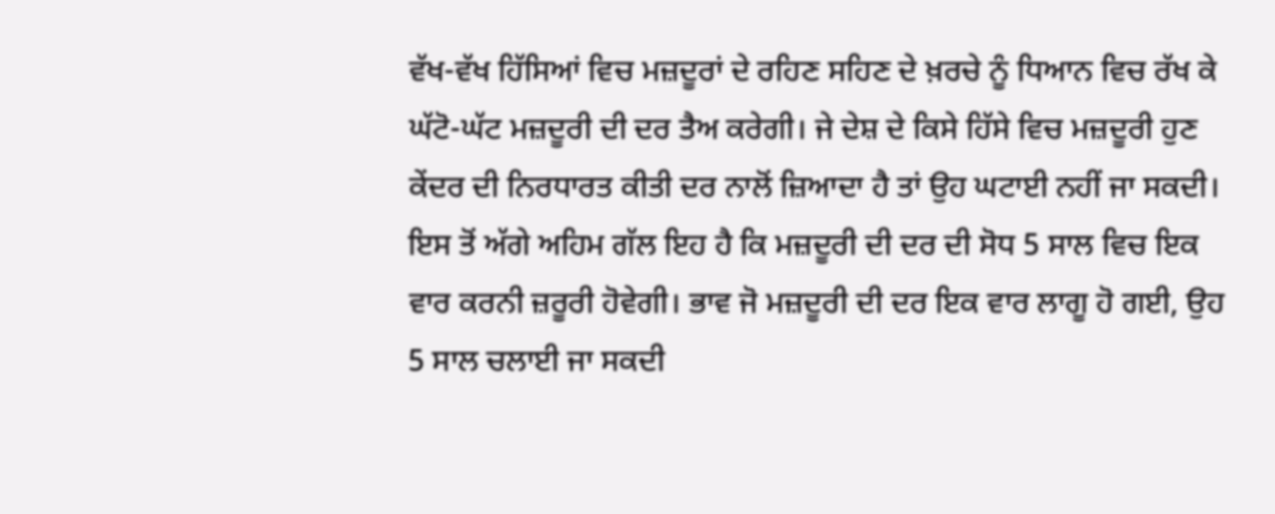ਵੱਖ-ਵੱਖ ਹਿੱਸਿਆਂ ਵਿਚ ਮਜ਼ਦੂਰਾਂ ਦੇ ਰਹਿਣ ਸਹਿਣ ਦੇ ਖ਼ਰਚੇ ਨੂੰ ਧਿਆਨ ਵਿਚ ਰੱਖ ਕੇ ਘੱਟੋ-ਘੱਟ ਮਜ਼ਦੂਰੀ ਦੀ ਦਰ ਤੈਅ ਕਰੇਗੀ। ਜੇ ਦੇਸ਼ ਦੇ ਕਿਸੇ ਹਿੱਸੇ ਵਿਚ ਮਜ਼ਦੂਰੀ ਹੁਣ ਕੇਂਦਰ ਦੀ ਨਿਰਧਾਰਤ ਕੀਤੀ ਦਰ ਨਾਲੋਂ ਜ਼ਿਆਦਾ ਹੈ ਤਾਂ ਉਹ ਘਟਾਈ ਨਹੀਂ ਜਾ ਸਕਦੀ। ਇਸ ਤੋਂ ਅੱਗੇ ਅਹਿਮ ਗੱਲ ਇਹ ਹੈ ਕਿ ਮਜ਼ਦੂਰੀ ਦੀ ਦਰ ਦੀ ਸੋਧ 5 ਸਾਲ ਵਿਚ ਇਕ ਵਾਰ ਕਰਨੀ ਜ਼ਰੂਰੀ ਹੋਵੇਗੀ। ਭਾਵ ਜੋ ਮਜ਼ਦੂਰੀ ਦੀ ਦਰ ਇਕ ਵਾਰ ਲਾਗੂ ਹੋ ਗਈ, ਉਹ 5 ਸਾਲ ਚਲਾਈ ਜਾ ਸਕਦੀ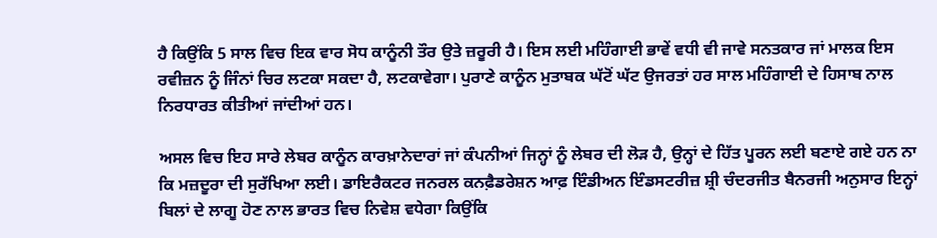ਹੈ ਕਿਉਂਕਿ 5 ਸਾਲ ਵਿਚ ਇਕ ਵਾਰ ਸੋਧ ਕਾਨੂੰਨੀ ਤੌਰ ਉਤੇ ਜ਼ਰੂਰੀ ਹੈ। ਇਸ ਲਈ ਮਹਿੰਗਾਈ ਭਾਵੇਂ ਵਧੀ ਵੀ ਜਾਵੇ ਸਨਤਕਾਰ ਜਾਂ ਮਾਲਕ ਇਸ ਰਵੀਜ਼ਨ ਨੂੰ ਜਿੰਨਾਂ ਚਿਰ ਲਟਕਾ ਸਕਦਾ ਹੈ, ਲਟਕਾਵੇਗਾ। ਪੁਰਾਣੇ ਕਾਨੂੰਨ ਮੁਤਾਬਕ ਘੱਟੋਂ ਘੱਟ ਉਜਰਤਾਂ ਹਰ ਸਾਲ ਮਹਿੰਗਾਈ ਦੇ ਹਿਸਾਬ ਨਾਲ ਨਿਰਧਾਰਤ ਕੀਤੀਆਂ ਜਾਂਦੀਆਂ ਹਨ।

ਅਸਲ ਵਿਚ ਇਹ ਸਾਰੇ ਲੇਬਰ ਕਾਨੂੰਨ ਕਾਰਖ਼ਾਨੇਦਾਰਾਂ ਜਾਂ ਕੰਪਨੀਆਂ ਜਿਨ੍ਹਾਂ ਨੂੰ ਲੇਬਰ ਦੀ ਲੋੜ ਹੈ, ਉਨ੍ਹਾਂ ਦੇ ਹਿੱਤ ਪੂਰਨ ਲਈ ਬਣਾਏ ਗਏ ਹਨ ਨਾ ਕਿ ਮਜ਼ਦੂਰਾ ਦੀ ਸੁਰੱਖਿਆ ਲਈ। ਡਾਇਰੈਕਟਰ ਜਨਰਲ ਕਨਫ਼ੈਡਰੇਸ਼ਨ ਆਫ਼ ਇੰਡੀਅਨ ਇੰਡਸਟਰੀਜ਼ ਸ਼੍ਰੀ ਚੰਦਰਜੀਤ ਬੈਨਰਜੀ ਅਨੁਸਾਰ ਇਨ੍ਹਾਂ ਬਿਲਾਂ ਦੇ ਲਾਗੂ ਹੋਣ ਨਾਲ ਭਾਰਤ ਵਿਚ ਨਿਵੇਸ਼ ਵਧੇਗਾ ਕਿਉਂਕਿ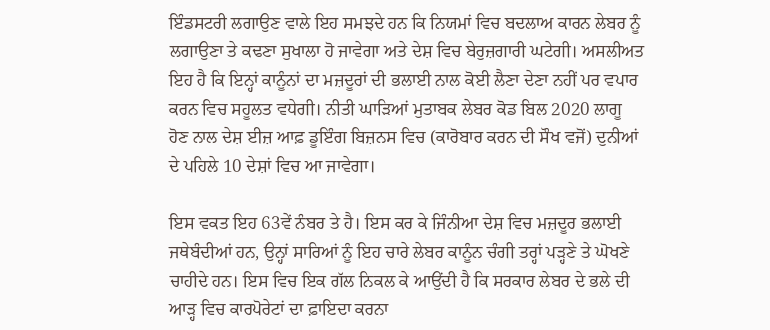ਇੰਡਸਟਰੀ ਲਗਾਉਣ ਵਾਲੇ ਇਹ ਸਮਝਦੇ ਹਨ ਕਿ ਨਿਯਮਾਂ ਵਿਚ ਬਦਲਾਅ ਕਾਰਨ ਲੇਬਰ ਨੂੰ ਲਗਾਉਣਾ ਤੇ ਕਢਣਾ ਸੁਖਾਲਾ ਹੋ ਜਾਵੇਗਾ ਅਤੇ ਦੇਸ਼ ਵਿਚ ਬੇਰੁਜ਼ਗਾਰੀ ਘਟੇਗੀ। ਅਸਲੀਅਤ ਇਹ ਹੈ ਕਿ ਇਨ੍ਹਾਂ ਕਾਨੂੰਨਾਂ ਦਾ ਮਜ਼ਦੂਰਾਂ ਦੀ ਭਲਾਈ ਨਾਲ ਕੋਈ ਲੈਣਾ ਦੇਣਾ ਨਹੀਂ ਪਰ ਵਪਾਰ ਕਰਨ ਵਿਚ ਸਹੂਲਤ ਵਧੇਗੀ। ਨੀਤੀ ਘਾੜਿਆਂ ਮੁਤਾਬਕ ਲੇਬਰ ਕੋਡ ਬਿਲ 2020 ਲਾਗੂ ਹੋਣ ਨਾਲ ਦੇਸ਼ ਈਜ਼ ਆਫ਼ ਡੂਇੰਗ ਬਿਜ਼ਨਸ ਵਿਚ (ਕਾਰੋਬਾਰ ਕਰਨ ਦੀ ਸੌਖ ਵਜੋਂ) ਦੁਨੀਆਂ ਦੇ ਪਹਿਲੇ 10 ਦੇਸ਼ਾਂ ਵਿਚ ਆ ਜਾਵੇਗਾ।

ਇਸ ਵਕਤ ਇਹ 63ਵੇਂ ਨੰਬਰ ਤੇ ਹੈ। ਇਸ ਕਰ ਕੇ ਜਿੰਨੀਆ ਦੇਸ਼ ਵਿਚ ਮਜ਼ਦੂਰ ਭਲਾਈ ਜਥੇਬੰਦੀਆਂ ਹਨ, ਉਨ੍ਹਾਂ ਸਾਰਿਆਂ ਨੂੰ ਇਹ ਚਾਰੇ ਲੇਬਰ ਕਾਨੂੰਨ ਚੰਗੀ ਤਰ੍ਹਾਂ ਪੜ੍ਹਣੇ ਤੇ ਘੋਖਣੇ ਚਾਹੀਦੇ ਹਨ। ਇਸ ਵਿਚ ਇਕ ਗੱਲ ਨਿਕਲ ਕੇ ਆਉਂਦੀ ਹੈ ਕਿ ਸਰਕਾਰ ਲੇਬਰ ਦੇ ਭਲੇ ਦੀ ਆੜ੍ਹ ਵਿਚ ਕਾਰਪੋਰੇਟਾਂ ਦਾ ਫ਼ਾਇਦਾ ਕਰਨਾ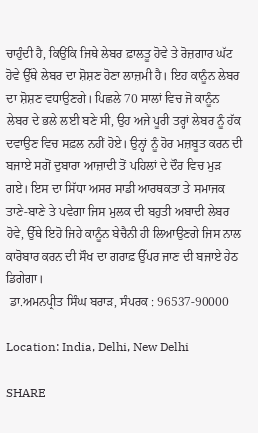ਚਾਹੁੰਦੀ ਹੈ, ਕਿਉਂਕਿ ਜਿਥੇ ਲੇਬਰ ਫ਼ਾਲਤੂ ਹੋਵੇ ਤੇ ਰੋਜ਼ਗਾਰ ਘੱਟ ਹੋਵੇ ਉੱਥੇ ਲੇਬਰ ਦਾ ਸ਼ੋਸ਼ਣ ਹੋਣਾ ਲਾਜ਼ਮੀ ਹੈ। ਇਹ ਕਾਨੂੰਨ ਲੇਬਰ ਦਾ ਸ਼ੋਸ਼ਣ ਵਧਾਉਣਗੇ। ਪਿਛਲੇ 70 ਸਾਲਾਂ ਵਿਚ ਜੋ ਕਾਨੂੰਨ ਲੇਬਰ ਦੇ ਭਲੇ ਲਈ ਬਣੇ ਸੀ, ਉਹ ਅਜੇ ਪੂਰੀ ਤਰ੍ਹਾਂ ਲੇਬਰ ਨੂੰ ਹੱਕ ਦਵਾਉਣ ਵਿਚ ਸਫ਼ਲ ਨਹੀਂ ਹੋਏ। ਉਨ੍ਹਾਂ ਨੂੰ ਹੋਰ ਮਜ਼ਬੂਤ ਕਰਨ ਦੀ ਬਜਾਏ ਸਗੋਂ ਦੁਬਾਰਾ ਆਜ਼ਾਦੀ ਤੋਂ ਪਹਿਲਾਂ ਦੇ ਦੌਰ ਵਿਚ ਮੁੜ ਗਏ। ਇਸ ਦਾ ਸਿੱਧਾ ਅਸਰ ਸਾਡੀ ਆਰਥਕਤਾ ਤੇ ਸਮਾਜਕ ਤਾਣੇ-ਬਾਣੇ ਤੇ ਪਵੇਗਾ ਜਿਸ ਮੁਲਕ ਦੀ ਬਹੁਤੀ ਅਬਾਦੀ ਲੇਬਰ ਹੋਵੇ, ਉੱਥੇ ਇਹੋ ਜਿਹੇ ਕਾਨੂੰਨ ਬੇਚੈਨੀ ਹੀ ਲਿਆਉਣਗੇ ਜਿਸ ਨਾਲ ਕਾਰੋਬਾਰ ਕਰਨ ਦੀ ਸੌਖ ਦਾ ਗਰਾਫ਼ ਉੱਪਰ ਜਾਣ ਦੀ ਬਜਾਏ ਹੇਠ ਡਿਗੇਗਾ।
 ਡਾ.ਅਮਨਪ੍ਰੀਤ ਸਿੰਘ ਬਰਾੜ, ਸੰਪਰਕ : 96537-90000

Location: India, Delhi, New Delhi

SHARE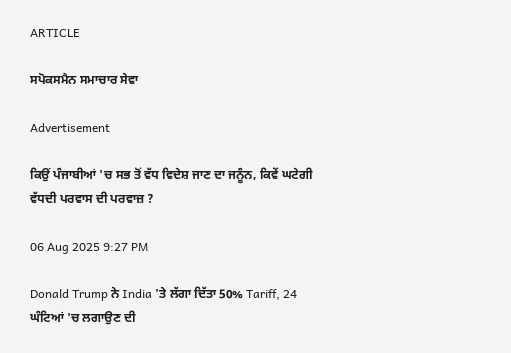ARTICLE

ਸਪੋਕਸਮੈਨ ਸਮਾਚਾਰ ਸੇਵਾ

Advertisement

ਕਿਉਂ ਪੰਜਾਬੀਆਂ 'ਚ ਸਭ ਤੋਂ ਵੱਧ ਵਿਦੇਸ਼ ਜਾਣ ਦਾ ਜਨੂੰਨ, ਕਿਵੇਂ ਘਟੇਗੀ ਵੱਧਦੀ ਪਰਵਾਸ ਦੀ ਪਰਵਾਜ਼ ?

06 Aug 2025 9:27 PM

Donald Trump ਨੇ India 'ਤੇ ਲੱਗਾ ਦਿੱਤਾ 50% Tariff, 24 ਘੰਟਿਆਂ 'ਚ ਲਗਾਉਣ ਦੀ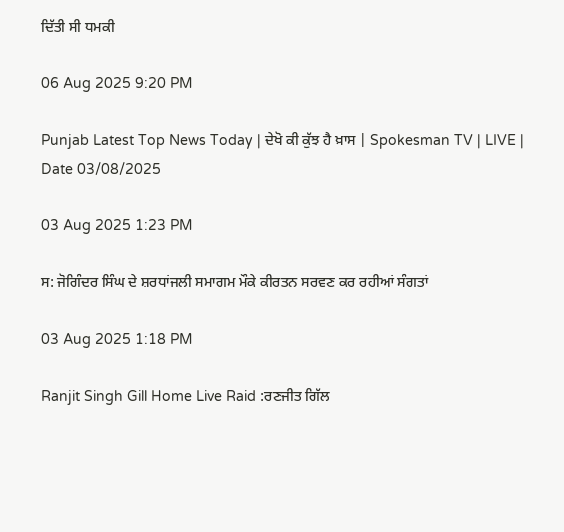ਦਿੱਤੀ ਸੀ ਧਮਕੀ

06 Aug 2025 9:20 PM

Punjab Latest Top News Today | ਦੇਖੋ ਕੀ ਕੁੱਝ ਹੈ ਖ਼ਾਸ | Spokesman TV | LIVE | Date 03/08/2025

03 Aug 2025 1:23 PM

ਸ: ਜੋਗਿੰਦਰ ਸਿੰਘ ਦੇ ਸ਼ਰਧਾਂਜਲੀ ਸਮਾਗਮ ਮੌਕੇ ਕੀਰਤਨ ਸਰਵਣ ਕਰ ਰਹੀਆਂ ਸੰਗਤਾਂ

03 Aug 2025 1:18 PM

Ranjit Singh Gill Home Live Raid :ਰਣਜੀਤ ਗਿੱਲ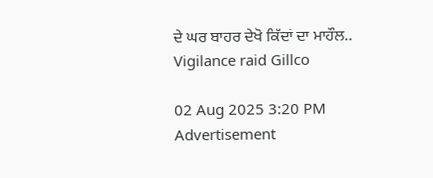ਦੇ ਘਰ ਬਾਹਰ ਦੇਖੋ ਕਿੱਦਾਂ ਦਾ ਮਾਹੌਲ.. Vigilance raid Gillco

02 Aug 2025 3:20 PM
Advertisement